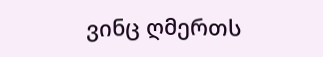ვინც ღმერთს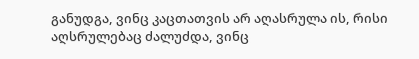განუდგა, ვინც კაცთათვის არ აღასრულა ის, რისი აღსრულებაც ძალუძდა, ვინც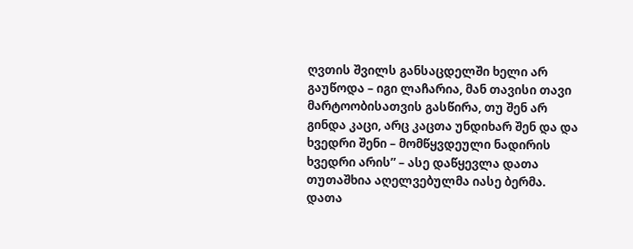ღვთის შვილს განსაცდელში ხელი არ გაუწოდა – იგი ლაჩარია, მან თავისი თავი მარტოობისათვის გასწირა, თუ შენ არ გინდა კაცი, არც კაცთა უნდიხარ შენ და და ხვედრი შენი – მომწყვდეული ნადირის ხვედრი არის” – ასე დაწყევლა დათა თუთაშხია აღელვებულმა იასე ბერმა.
დათა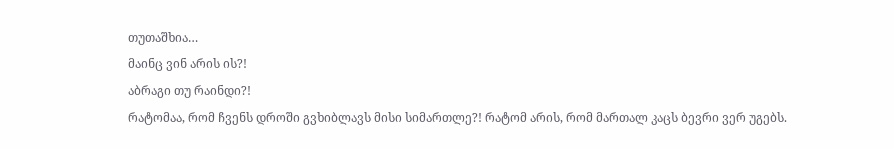თუთაშხია…
მაინც ვინ არის ის?!
აბრაგი თუ რაინდი?!
რატომაა, რომ ჩვენს დროში გვხიბლავს მისი სიმართლე?! რატომ არის, რომ მართალ კაცს ბევრი ვერ უგებს.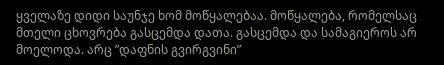ყველაზე დიდი საუნჯე ხომ მოწყალებაა. მოწყალება, რომელსაც მთელი ცხოვრება გასცემდა დათა. გასცემდა და სამაგიეროს არ მოელოდა. არც ”დაფნის გვირგვინი”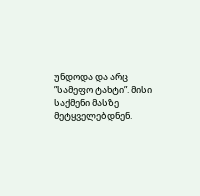უნდოდა და არც ”სამეფო ტახტი”. მისი საქმენი მასზე მეტყველებდნენ.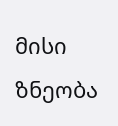მისი ზნეობა